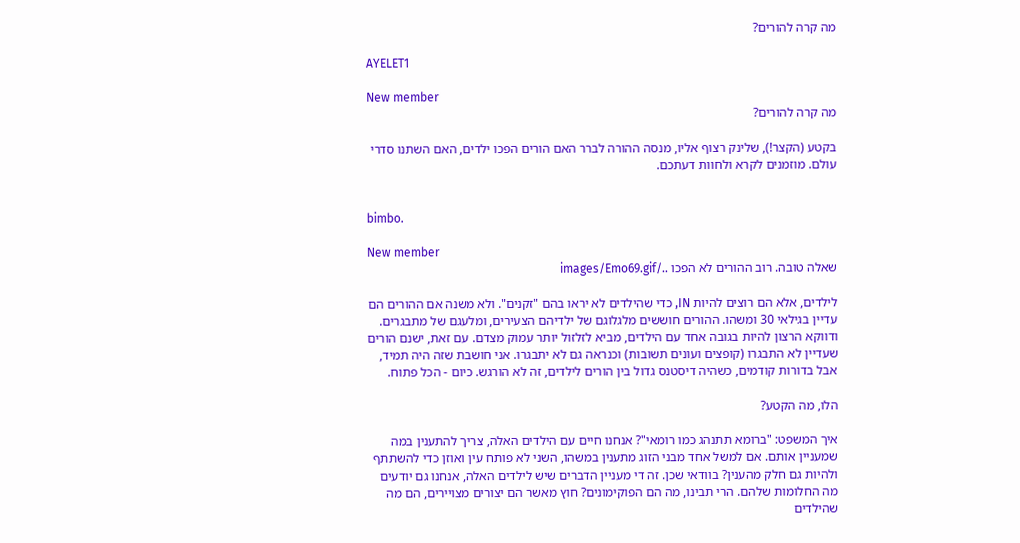מה קרה להורים?

AYELET1

New member
מה קרה להורים?

בקטע (הקצר!), שלינק רצוף אליו, מנסה ההורה לברר האם הורים הפכו ילדים, האם השתנו סדרי עולם. מוזמנים לקרא ולחוות דעתכם.


bimbo.

New member
שאלה טובה. רוב ההורים לא הפכו ../images/Emo69.gif

לילדים, אלא הם רוצים להיות IN, כדי שהילדים לא יראו בהם "זקנים". ולא משנה אם ההורים הם עדיין בגילאי 30 ומשהו. ההורים חוששים מלגלוגם של ילדיהם הצעירים, ומלעגם של מתבגרים. ודווקא הרצון להיות בגובה אחד עם הילדים, מביא לזלזול יותר עמוק מצדם. עם זאת, ישנם הורים שעדיין לא התבגרו (קופצים ועונים תשובות) וכנראה גם לא יתבגרו. אני חושבת שזה היה תמיד, אבל בדורות קודמים, כשהיה דיסטנס גדול בין הורים לילדים, זה לא הורגש. כיום - הכל פתוח.

הלו, מה הקטע?

איך המשפט: "ברומא תתנהג כמו רומאי"? אנחנו חיים עם הילדים האלה, צריך להתענין במה שמעניין אותם. אם למשל אחד מבני הזוג מתענין במשהו, השני לא פותח עין ואוזן כדי להשתתף ולהיות גם חלק מהענין? בוודאי שכן. זה די מעניין הדברים שיש לילדים האלה, אנחנו גם יודעים מה החלומות שלהם. הרי תבינו, מה הם הפוקימונים? חוץ מאשר הם יצורים מצויירים, הם מה שהילדים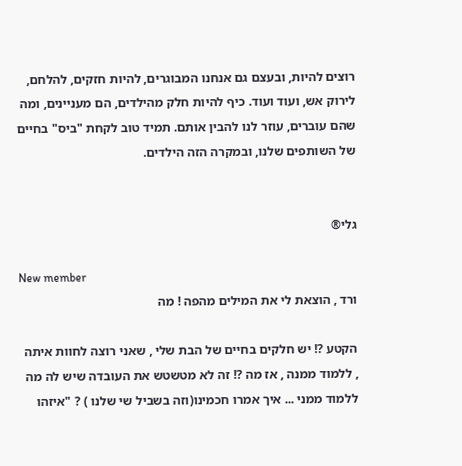רוצים להיות, ובעצם גם אנחנו המבוגרים, להיות חזקים, להלחם, לירוק אש, ועוד ועוד. כיף להיות חלק מהילדים, הם מעניינים, ומה שהם עוברים, עוזר לנו להבין אותם. תמיד טוב לקחת "ביס" בחיים של השותפים שלנו, ובמקרה הזה הילדים.


גלי®

New member
ורד , הוצאת לי את המילים מהפה ! מה

הקטע ?! יש חלקים בחיים של הבת שלי , שאני רוצה לחוות איתה , ללמוד ממנה , אז מה ?! זה לא מטשטש את העובדה שיש לה מה ללמוד ממני ... איך אמרו חכמינו(וזה בשביל שי שלנו ) ? "איזהו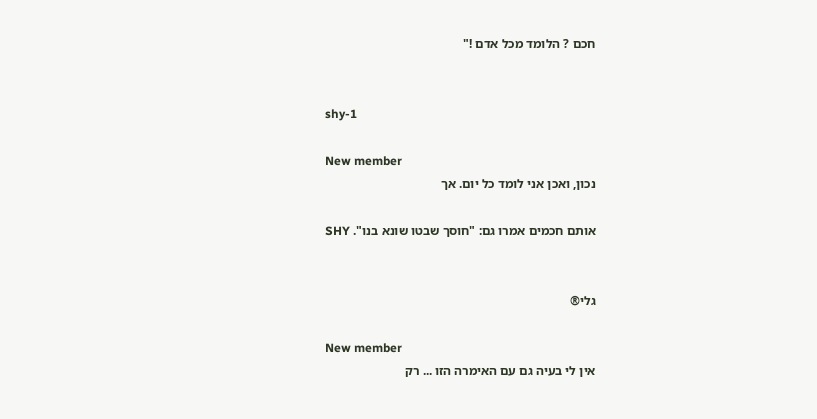חכם ? הלומד מכל אדם !"


shy-1

New member
נכון, ואכן אני לומד כל יום. אך

אותם חכמים אמרו גם: "חוסך שבטו שונא בנו". SHY


גלי®

New member
אין לי בעיה גם עם האימרה הזו ... רק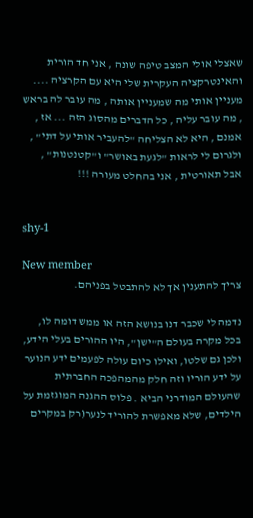שאצלי אולי המצב טיפה שונה , אני חד הורית והאינטרקציה העקרית שלי היא עם הקרציה .... מעניין אותי מה שמעניין אותה , מה עובר לה בראש , מה עובר עליה , כל הדברים מהסוג הזה ... אז , אמנם , היא לא הצליחה "להעביר אותי על דתי" , ולגרום לי לראות "לגעת באושר" ו"קטנטנות" , אבל תאורטית , אני בהחלט מעורה !!!


shy-1

New member
צריך להתענין אך לא להתבטל בפניהם.

נדמה לי שכבר דנו בנושא הזה או ממש דומה לו, בכל מקרה בעולם ה"ישן", היו ההורים בעלי הידע, ולכן גם שלטו, ואילו כיום עולה לפעמים ידע הנוער על ידע הוריו וזה חלק מהמהפכה החברתית שהעולם המודרני הביא . פלוס ההגנה המוגזמת על הילדים, שלא מאפשרת להוריד לנער(רק במקרים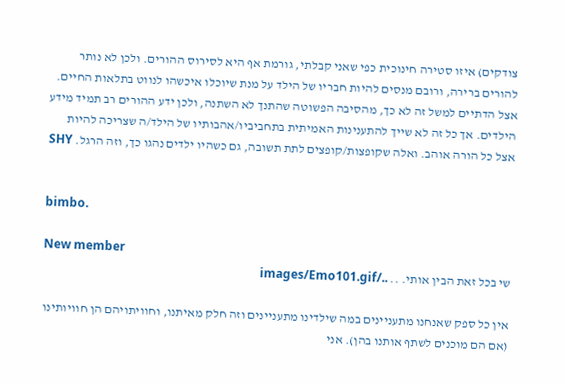צודקים) איזו סטירה חינוכית כפי שאני קבלתי, גורמת אף היא לסירוס ההורים. ולכן לא נותר להורים ברירה, ורובם מנסים להיות חבריו של הילד על מנת שיוכלו איכשהו לנווט בתלאות החיים. אצל הדתיים למשל זה לא כך, מהסיבה הפשוטה שהתנך לא השתנה, ולכן ידע ההורים רב תמיד מידע הילדים. אך כל זה לא שייך להתענינות האמיתית בתחביביו/אהבותיו של הילד/ה שצריכה להיות אצל כל הורה אוהב. ואלה שקופצות/קופצים לתת תשובה, גם כשהיו ילדים נהגו כך, וזה הרגל. SHY


bimbo.

New member
שי בכל זאת הבין אותי. .. ../images/Emo101.gif

אין כל ספק שאנחנו מתעניינים במה שילדינו מתעניינים וזה חלק מאיתנו, וחוויתויהם הן חוויותינו (אם הם מוכנים לשתף אותנו בהן). אני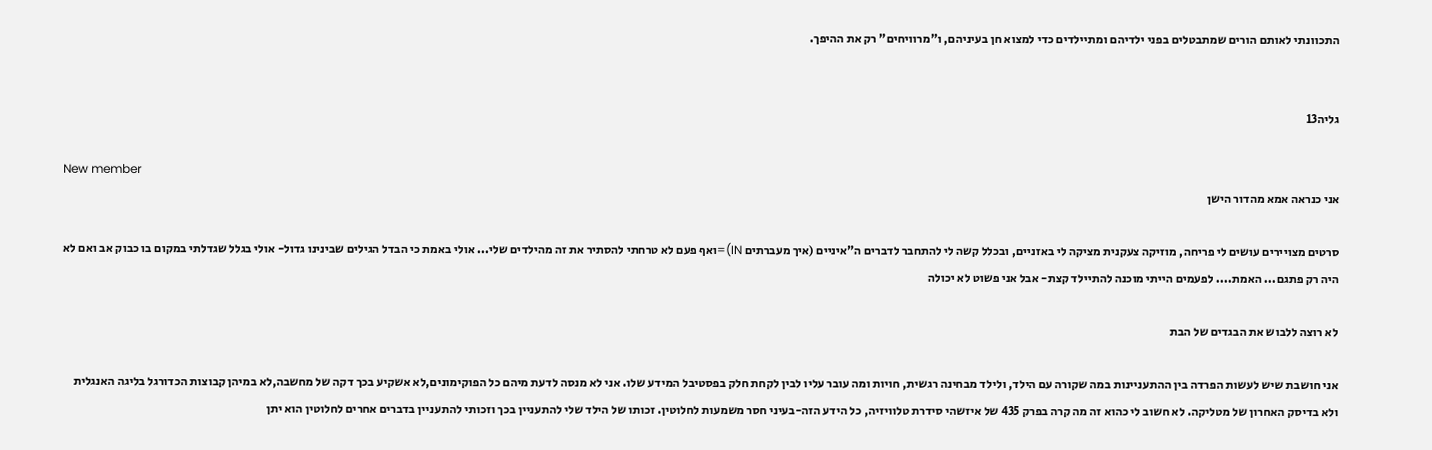התכוונתי לאותם הורים שמתבטלים בפני ילדיהם ומתיילדים כדי למצוא חן בעיניהם, ו"מרוויחים" רק את ההיפך.


גליה13

New member
אני כנראה אמא מהדור הישן

סרטים מצויירים עושים לי פריחה, מוזיקה צעקנית מציקה לי באזניים, ובכלל קשה לי להתחבר לדברים ה"איניים (איך מעברתים IN)=ואף פעם לא טרחתי להסתיר את זה מהילדים שלי... אולי באמת כי הבדל הגילים שבינינו גדול- אולי בגלל שגדלתי במקום בו כבוק אב ואם לא היה רק פתגם... האמת.... לפעמים הייתי מוכנה להתיילד קצת- אבל אני פשוט לא יכולה

לא רוצה ללבוש את הבגדים של הבת

אני חושבת שיש לעשות הפרדה בין ההתעניינות במה שקורה עם הילד, ולילד מבחינה רגשית, חויות ומה עובר עליו לבין לקחת חלק בפסטיבל המידע שלו. אני לא מנסה לדעת מיהם כל הפוקימונים,לא אשקיע בכך דקה של מחשבה,לא במיהן קבוצות הכדורגל בליגה האנגלית ולא בדיסק האחרון של מטליקה. לא חשוב לי כהוא זה מה קרה בפרק 435 של איזשהי סידרת טלוויזיה, כל הידע הזה-בעיני חסר משמעות לחלוטין. זכותו של הילד שלי להתעניין בכך וזכותי להתעניין בדברים אחרים לחלוטין הוא יתן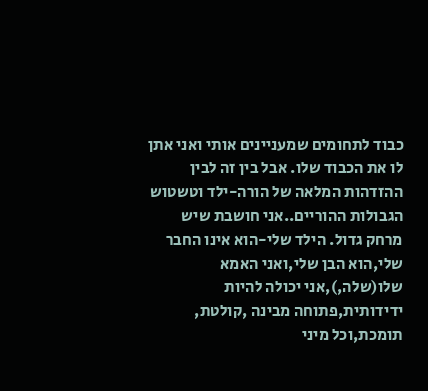כבוד לתחומים שמעניינים אותי ואני אתן לו את הכבוד שלו. אבל בין זה לבין ההזדהות המלאה של הורה-ילד וטשטוש הגבולות ההוריים..אני חושבת שיש מרחק גדול. הילד שלי-הוא אינו החבר שלי,הוא הבן שלי,ואני האמא שלו(שלה,),אני יכולה להיות ידידותית,פתוחה מבינה ,קולטת, תומכת,וכל מיני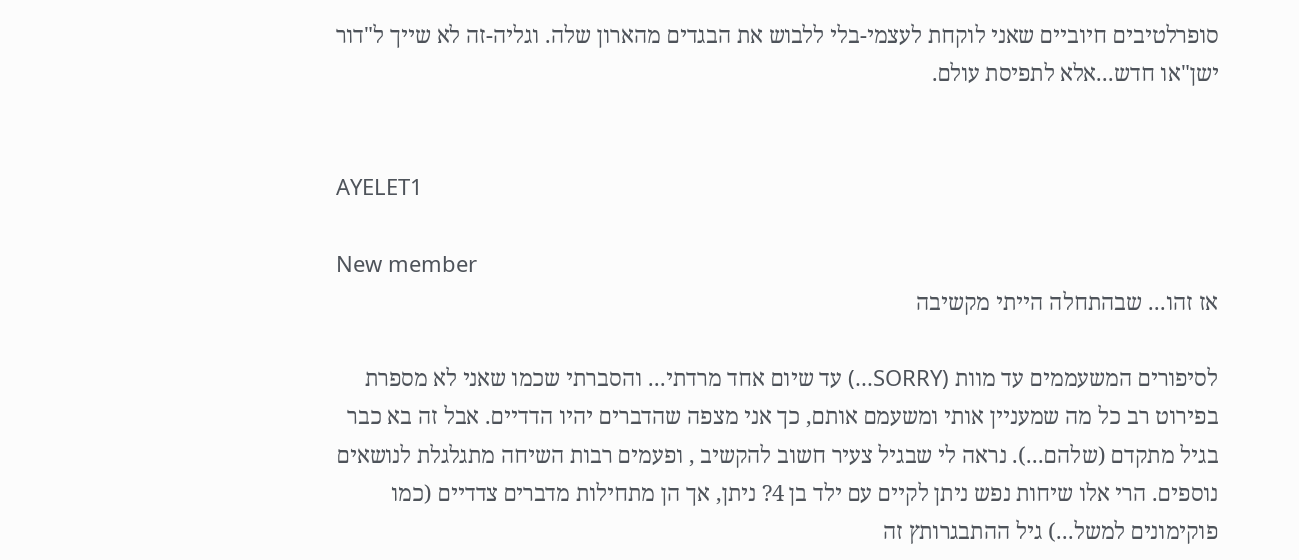סופרלטיבים חיוביים שאני לוקחת לעצמי-בלי ללבוש את הבגדים מהארון שלה. וגליה-זה לא שייך ל"דור ישן"או חדש...אלא לתפיסת עולם.


AYELET1

New member
אז זהו... שבהתחלה הייתי מקשיבה

לסיפורים המשעממים עד מוות (SORRY...) עד שיום אחד מרדתי... והסברתי שכמו שאני לא מספרת בפירוט רב כל מה שמעניין אותי ומשעמם אותם, כך אני מצפה שהדברים יהיו הדדיים. אבל זה בא כבר בגיל מתקדם (שלהם...). נראה לי שבגיל צעיר חשוב להקשיב , ופעמים רבות השיחה מתגלגלת לנושאים נוספים. הרי אלו שיחות נפש ניתן לקיים עם ילד בן 4? ניתן, אך הן מתחילות מדברים צדדיים (כמו פוקימונים למשל...) גיל ההתבגרותץ זה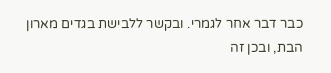כבר דבר אחר לגמרי. ובקשר ללבישת בגדים מארון הבת, ובכן זה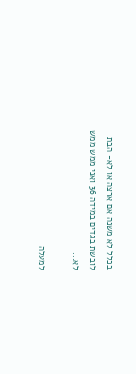בכלל לא משנה אם ארצה או לא- הבת לובשת בגדים במידה 36 ואני ממש ממש לא...

למעלה